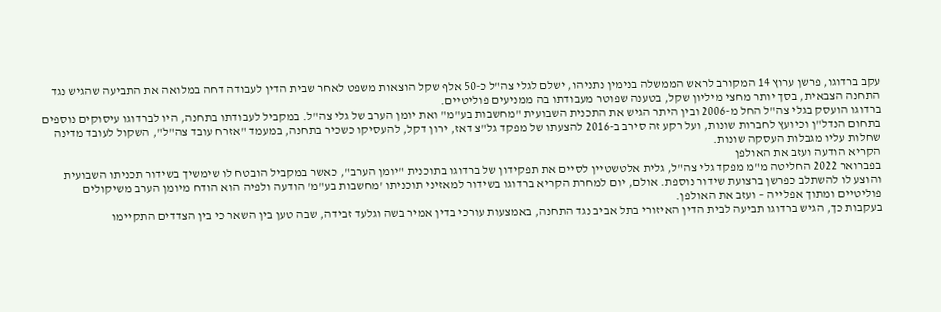עקב ברדוגו, פרשן ערוץ 14 המקורב לראש הממשלה בנימין נתניהו, ישלם לגלי צה"ל כ-50 אלף שקל הוצאות משפט לאחר שבית הדין לעבודה דחה במלואה את התביעה שהגיש נגד התחנה הצבאית, בסך יותר מחצי מיליון שקל, בטענה שפוטר מעבודתו בה ממניעים פוליטיים.
ברדוגו הועסק בגלי צה"ל החל מ-2006 ובין היתר הגיש את התכנית השבועית "מחשבות בע"מ" ואת יומן הערב של גלי צה"ל. במקביל לעבודתו בתחנה, היו לברדוגו עיסוקים נוספים בתחום הנדל"ן וכיועץ לחברות שונות, ועל רקע זה סירב ב-2016 להצעתו של מפקד גל"צ דאז, ירון דקל, להעסיקו כשכיר בתחנה, במעמד "אזרח עובד צה"ל", השקול לעובד מדינה שחלות עליו מגבלות העסקה שונות.
הקריא הודעה ועזב את האולפן
בפברואר 2022 החליטה מ"מ מפקד גלי צה"ל, גלית אלטשטיין לסיים את תפקידון של ברדוגו בתוכנית "יומן הערב", כאשר במקביל הובטח לו שימשיך בשידור תכניתו השבועית והוצע לו להשתלב כפרשן ברצועת שידור נוספת. אולם, יום למחרת הקריא ברדוגו בשידור למאזיני תוכניתו 'מחשבות בע"מ' הודעה ולפיה הוא הודח מיומן הערב משיקולים פוליטיים ומתוך אפלייה – ועזב את האולפן.
בעקבות כך, הגיש ברדוגו תביעה לבית הדין האיזורי בתל אביב נגד התחנה, באמצעות עורכי בדין אמיר בשה וגלעד זבידה, שבה טען בין השאר כי בין הצדדים התקיימו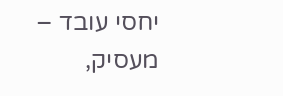יחסי עובד – מעסיק,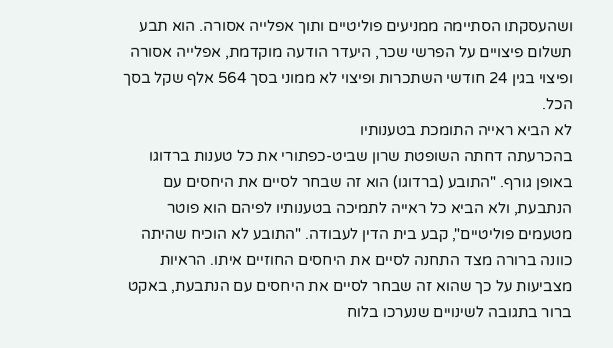ושהעסקתו הסתיימה ממניעים פוליטיים ותוך אפלייה אסורה. הוא תבע תשלום פיצויים על הפרשי שכר, היעדר הודעה מוקדמת, אפלייה אסורה ופיצוי בגין 24 חודשי השתכרות ופיצוי לא ממוני בסך 564 אלף שקל בסך הכל.
לא הביא ראייה התומכת בטענותיו
בהכרעתה דחתה השופטת שרון שביט-כפתורי את כל טענות ברדוגו באופן גורף. "התובע (ברדוגו) הוא זה שבחר לסיים את היחסים עם הנתבעת, ולא הביא כל ראייה לתמיכה בטענותיו לפיהם הוא פוטר מטעמים פוליטיים", קבע בית הדין לעבודה. "התובע לא הוכיח שהיתה כוונה ברורה מצד התחנה לסיים את היחסים החוזיים איתו. הראיות מצביעות על כך שהוא זה שבחר לסיים את היחסים עם הנתבעת, באקט ברור בתגובה לשינויים שנערכו בלוח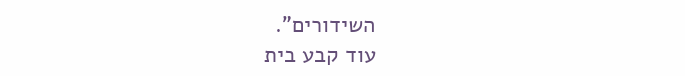השידורים".
עוד קבע בית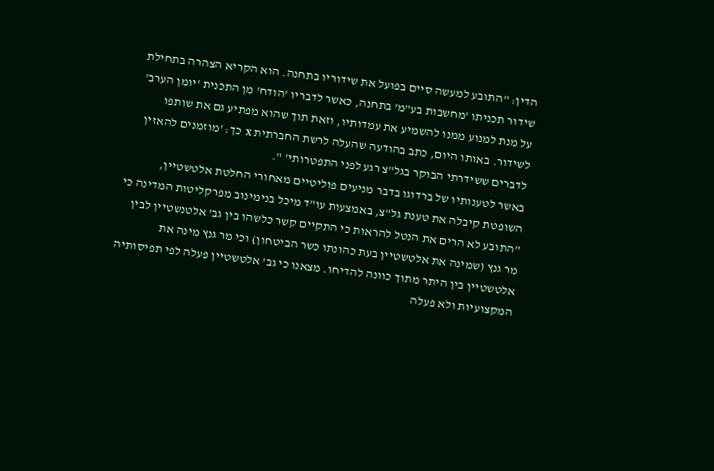הדין: "התובע למעשה סיים בפועל את שידוריו בתחנה. הוא הקריא הצהרה בתחילת שידור תכניתו 'מחשבות בע"מ' בתחנה, כאשר לדבריו 'הודח' מן התכנית 'יומן הערב' על מנת למנוע ממנו להשמיע את עמדותיו, וזאת תוך שהוא מפתיע גם את שותפו לשידור. באותו היום, כתב בהודעה שהעלה לרשת החברתית x כך: 'מוזמנים להאזין לדברים ששידרתי הבוקר בגל"צ רגע לפני התפטרותי' ".
באשר לטענותיו של ברדוגו בדבר מניעים פוליטיים מאחורי החלטת אלטשטיין, השופטת קיבלה את טענת גל"צ, באמצעות עו"ד מיכל בנימינוב מפרקליטות המדינה כי "התובע לא הרים את הנטל להראות כי התקיים קשר כלשהו בין גב' אלטנשטיין לבין מר גנץ (שמינה את אלטשטיין בעת כהונתו כשר הביטחון) וכי מר גנץ מינה את אלטשטיין בין היתר מתוך כוונה להדיחו. מצאנו כי גב' אלטשטיין פעלה לפי תפיסותיה המקצועיות ולא פעלה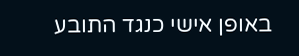באופן אישי כנגד התובע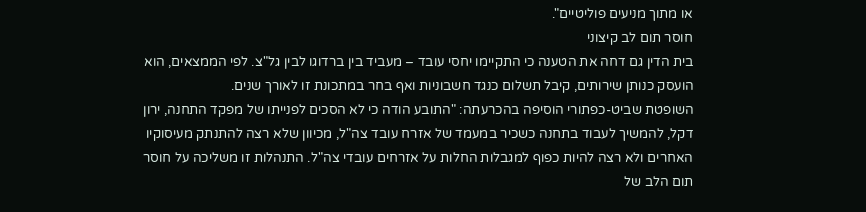או מתוך מניעים פוליטיים".
חוסר תום לב קיצוני
בית הדין גם דחה את הטענה כי התקיימו יחסי עובד – מעביד בין ברדוגו לבין גל"צ. לפי הממצאים, הוא הועסק כנותן שירותים, קיבל תשלום כנגד חשבוניות ואף בחר במתכונת זו לאורך שנים.
השופטת שביט-כפתורי הוסיפה בהכרעתה: "התובע הודה כי לא הסכים לפנייתו של מפקד התחנה, ירון דקל, להמשיך לעבוד בתחנה כשכיר במעמד של אזרח עובד צה"ל, מכיוון שלא רצה להתנתק מעיסוקיו האחרים ולא רצה להיות כפוף למגבלות החלות על אזרחים עובדי צה"ל. התנהלות זו משליכה על חוסר תום הלב של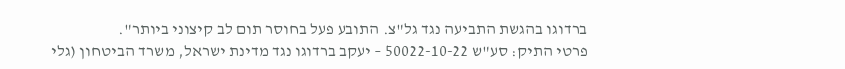ברדוגו בהגשת התביעה נגד גל"צ. התובע פעל בחוסר תום לב קיצוני ביותר".
פרטי התיק: סע"ש 50022-10-22 – יעקב ברדוגו נגד מדינת ישראל, משרד הביטחון (גלי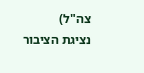צה"ל)
נציגת הציבור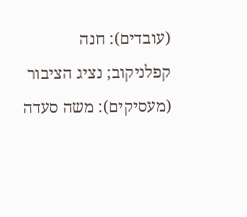(עובדים): חנה קפלניקוב; נציג הציבור (מעסיקים): משה סעדה